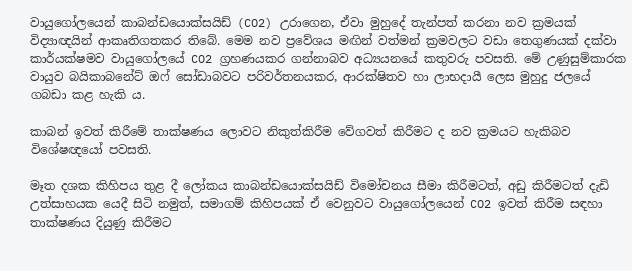වායුගෝලයෙන් කාබන්ඩයොක්සයිඩ් (CO2) උරාගෙන, ඒවා මුහුදේ තැන්පත් කරනා නව ක්‍රමයක් විද්‍යාඥයින් ආකෘතිගතකර තිබේ. මෙම නව ප්‍රවේශය මඟින් වත්මන් ක්‍රමවලට වඩා තෙගුණයක් දක්වා කාර්යක්ෂමව වායුගෝලයේ CO2 ග්‍රහණයකර ගන්නාබව අධ්‍යයනයේ කතුවරු පවසති. මේ උණුසුම්කාරක වායුව බයිකාබනේට් ඔෆ් සෝඩාබවට පරිවර්තනයකර, ආරක්ෂිතව හා ලාභදායී ලෙස මුහුදු ජලයේ ගබඩා කළ හැකි ය.

කාබන් ඉවත් කිරීමේ තාක්ෂණය ලොවට නිකුත්කිරීම වේගවත් කිරීමට ද නව ක්‍රමයට හැකිබව විශේෂඥයෝ පවසති.

මෑත දශක කිහිපය තුළ දී ලෝකය කාබන්ඩයොක්සයිඩ් විමෝචනය සීමා කිරීමටත්, අඩු කිරීමටත් දැඩි උත්සාහයක යෙදී සිටි නමුත්, සමාගම් කිහිපයක් ඒ වෙනුවට වායුගෝලයෙන් CO2 ඉවත් කිරීම සඳහා තාක්ෂණය දියුණු කිරීමට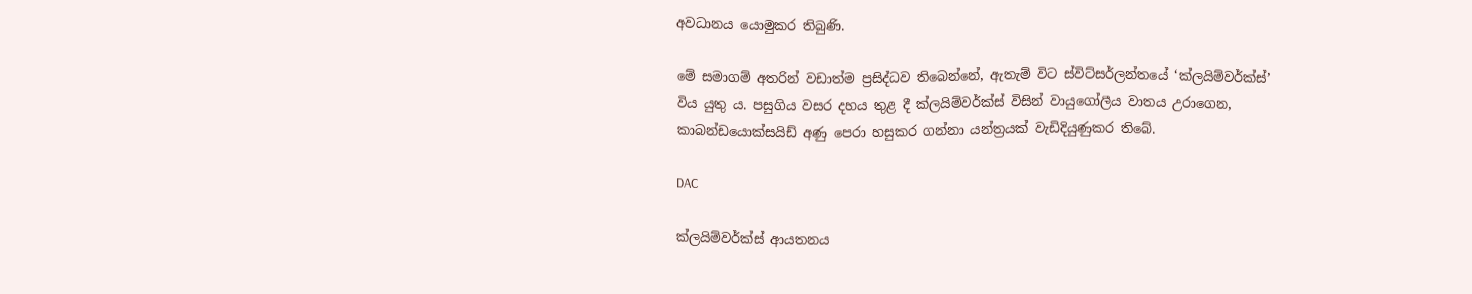අවධානය යොමුකර තිබුණි.

මේ සමාගම් අතරින් වඩාත්ම ප්‍රසිද්ධව තිබෙන්නේ, ඇතැම් විට ස්විට්සර්ලන්තයේ ‘ක්ලයිම්වර්ක්ස්’ විය යුතු ය. පසුගිය වසර දහය තුළ දී ක්ලයිම්වර්ක්ස් විසින් වායුගෝලීය වාතය උරාගෙන, කාබන්ඩයොක්සයිඩ් අණු පෙරා හසුකර ගන්නා යන්ත්‍රයක් වැඩිදියුණුකර තිබේ.

DAC

ක්ලයිම්වර්ක්ස් ආයතනය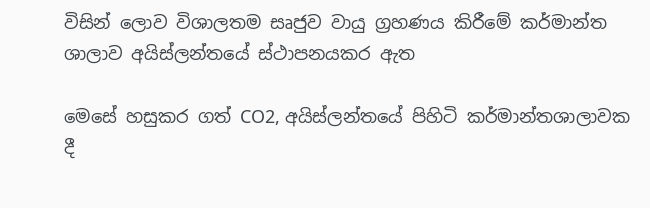විසින් ලොව විශාලතම සෘජුව වායු ග්‍රහණය කිරීමේ කර්මාන්ත ශාලාව අයිස්ලන්තයේ ස්ථාපනයකර ඇත

මෙසේ හසුකර ගත් CO2, අයිස්ලන්තයේ පිහිටි කර්මාන්තශාලාවක දී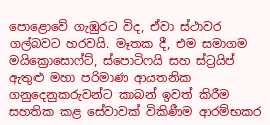පොළොවේ ගැඹුරට විද, ඒවා ස්ථාවර ගල්බවට හරවයි. මෑතක දී, එම සමාගම මයික්‍රොසොෆ්ට්, ස්පොටිෆයි සහ ස්ට්‍රයිප් ඇතුළු මහා පරිමාණ ආයතනික ගනුදෙනුකරුවන්ට කාබන් ඉවත් කිරීම සහතික කළ සේවාවක් විකිණීම ආරම්භකර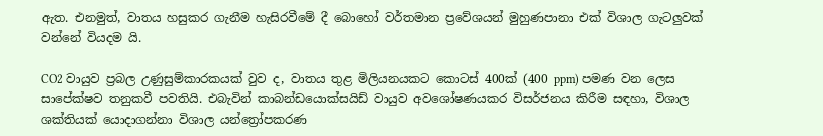ඇත. එනමුත්, වාතය හසුකර ගැනීම හැසිරවීමේ දී බොහෝ වර්තමාන ප්‍රවේශයන් මුහුණපානා එක් විශාල ගැටලුවක් වන්නේ වියදම යි.

CO2 වායුව ප්‍රබල උණුසුම්කාරකයක් වුව ද, වාතය තුළ මිලියනයකට කොටස් 400ක් (400 ppm) පමණ වන ලෙස සාපේක්ෂව තනුකවී පවතියි. එබැවින් කාබන්ඩයොක්සයිඩ් වායුව අවශෝෂණයකර විසර්ජනය කිරීම සඳහා, විශාල ශක්තියක් යොදාගන්නා විශාල යන්ත්‍රෝපකරණ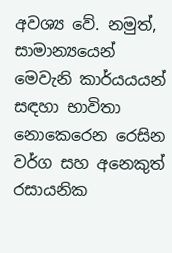අවශ්‍ය වේ. නමුත්, සාමාන්‍යයෙන් මෙවැනි කාර්යයයන් සඳහා භාවිතා නොකෙරෙන රෙසින වර්ග සහ අනෙකුත් රසායනික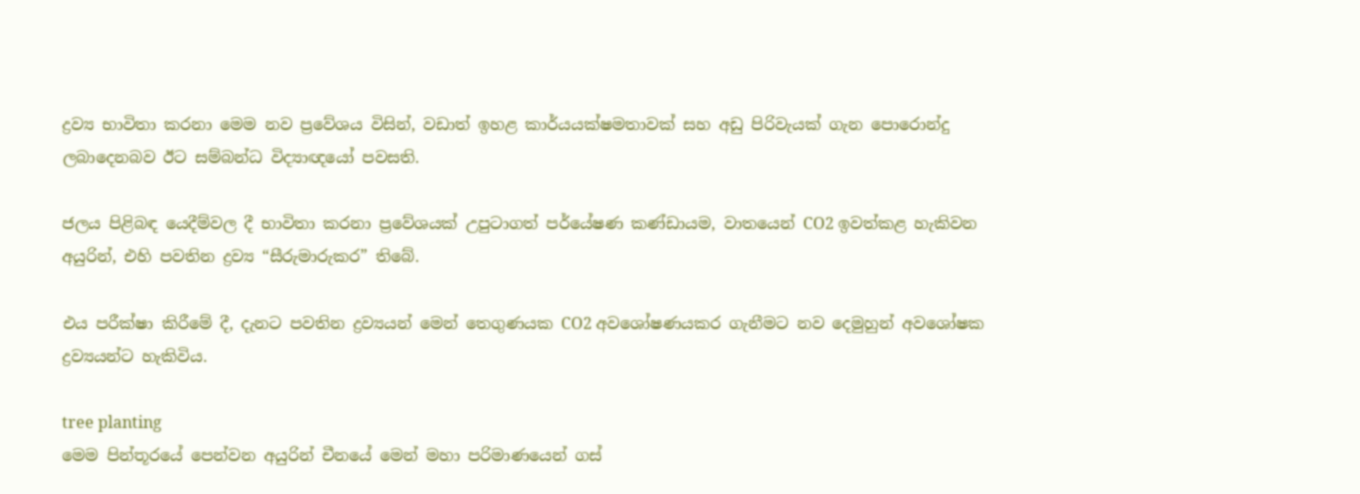ද්‍රව්‍ය භාවිතා කරනා මෙම නව ප්‍රවේශය විසින්, වඩාත් ඉහළ කාර්යයක්ෂමතාවක් සහ අඩු පිරිවැයක් ගැන පොරොන්දු ලබාදෙනබව ඊට සම්බන්ධ විද්‍යාඥයෝ පවසති.

ජලය පිළිබඳ යෙදීම්වල දී භාවිතා කරනා ප්‍රවේශයක් උපුටාගත් පර්යේෂණ කණ්ඩායම, වාතයෙන් CO2 ඉවත්කළ හැකිවන අයුරින්, එහි පවතින ද්‍රව්‍ය “සීරුමාරුකර” තිබේ.

එය පරීක්ෂා කිරීමේ දී, දැනට පවතින ද්‍රව්‍යයන් මෙන් තෙගුණයක CO2 අවශෝෂණයකර ගැනීමට නව දෙමුහුන් අවශෝෂක ද්‍රව්‍යයන්ට හැකිවිය.

tree planting
මෙම පින්තූරයේ පෙන්වන අයුරින් චීනයේ මෙන් මහා පරිමාණයෙන් ගස්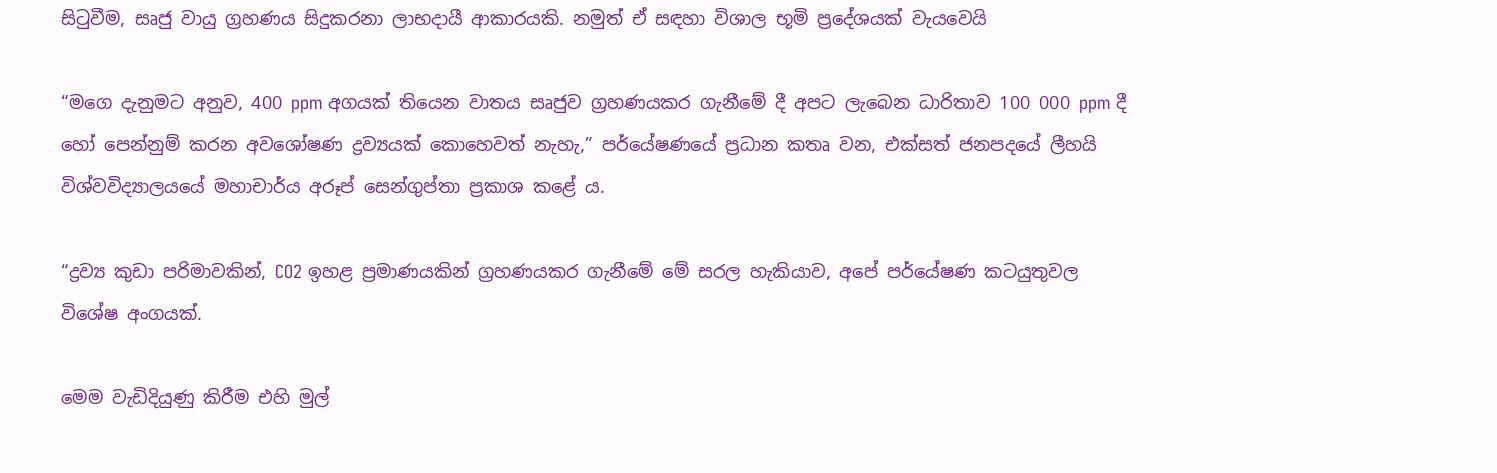සිටුවීම, සෘජු වායු ග්‍රහණය සිදුකරනා ලාභදායී ආකාරයකි. නමුත් ඒ සඳහා විශාල භූමි ප්‍රදේශයක් වැයවෙයි

“මගෙ දැනුමට අනුව, 400 ppm අගයක් තියෙන වාතය සෘජුව ග්‍රහණයකර ගැනීමේ දී අපට ලැබෙන ධාරිතාව 100 000 ppm දී හෝ පෙන්නුම් කරන අවශෝෂණ ද්‍රව්‍යයක් කොහෙවත් නැහැ,” පර්යේෂණයේ ප්‍රධාන කතෘ වන, එක්සත් ජනපදයේ ලීහයි විශ්වවිද්‍යාලයයේ මහාචාර්ය අරූප් සෙන්ගුප්තා ප්‍රකාශ කළේ ය.

“ද්‍රව්‍ය කුඩා පරිමාවකින්, CO2 ඉහළ ප්‍රමාණයකින් ග්‍රහණයකර ගැනීමේ මේ සරල හැකියාව, අපේ පර්යේෂණ කටයුතුවල විශේෂ අංගයක්.

මෙම වැඩිදියුණු කිරීම එහි මුල්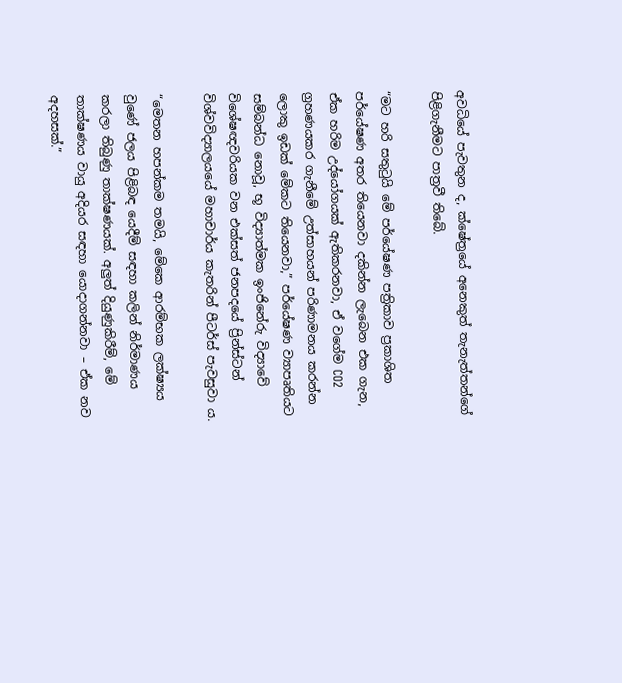අවධියේ පැවතුන ද, ක්ෂේත්‍රයේ අනෙකුත් තැනැත්තන්ගේ පිළිගැනීමට පාත්‍රවී තිබේ.

“මට හරි සතුටුයි මේ පර්යේෂණ පත්‍රිකාව ප්‍රකාශිත පර්යේෂණ අතර තියෙනවා දකින්න ලැබෙන එක ගැන, ඒක හරිම උද්යෝගයක් ඇතිකරනවා, ඒ වගේම CO2 ග්‍රහණයකර ගැනීමේ උත්සාහයන් පරිණාමනය කරන්න ලොකු ඉඩක් මේකට තියෙනවා,” පර්යේෂණ ව්‍යාපෘතියට සම්බන්ධ නොවූ, භූ විද්‍යාත්මක ඉංජිනේරු විද්‍යාවේ විශේෂඥවරියක වන එක්සත් ජනපදයේ ප්‍රින්ස්ටන් විශ්වවිද්‍යාලයයේ මහාචාර්ය කැතරින් පීටර්ස් පැවසුවා ය.

“මෙතන හපන්කම තමයි, මේකෙ ආරම්භක ලක්ෂ්‍යය වුණේ ජලය පිළිබඳ යෙදීම් සඳහා කලින් නිර්මාණය කරලා තිබුණු තාක්ෂණයක්. අලුත් දියුණුකිරීම්, මේ තාක්ෂණය වායු අදියර සඳහා යොදාගන්නවා – ඒක නව අදහසක්.”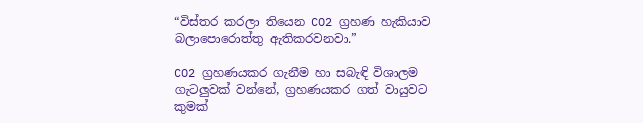“විස්තර කරලා තියෙන CO2 ග්‍රහණ හැකියාව බලාපොරොත්තු ඇතිකරවනවා.”

CO2 ග්‍රහණයකර ගැනීම හා සබැඳි විශාලම ගැටලුවක් වන්නේ, ග්‍රහණයකර ගත් වායුවට කුමක්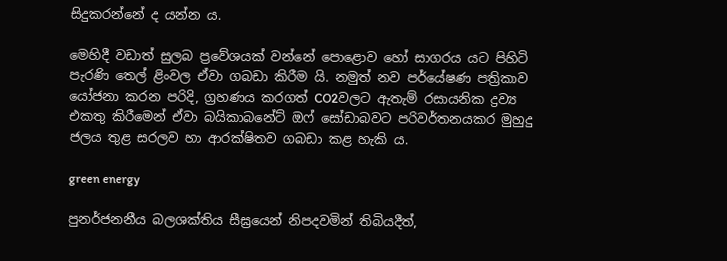සිදුකරන්නේ ද යන්න ය.

මෙහිදී වඩාත් සුලබ ප්‍රවේශයක් වන්නේ පොළොව හෝ සාගරය යට පිහිටි පැරණි තෙල් ළිංවල ඒවා ගබඩා කිරීම යි. නමුත් නව පර්යේෂණ පත්‍රිකාව යෝජනා කරන පරිදි, ග්‍රහණය කරගත් CO2වලට ඇතැම් රසායනික ද්‍රව්‍ය එකතු කිරීමෙන් ඒවා බයිකාබනේට් ඔෆ් සෝඩාබවට පරිවර්තනයකර මුහුදු ජලය තුළ සරලව හා ආරක්ෂිතව ගබඩා කළ හැකි ය.

green energy

පුනර්ජනනීය බලශක්තිය සීඝ්‍රයෙන් නිපදවමින් තිබියදීත්,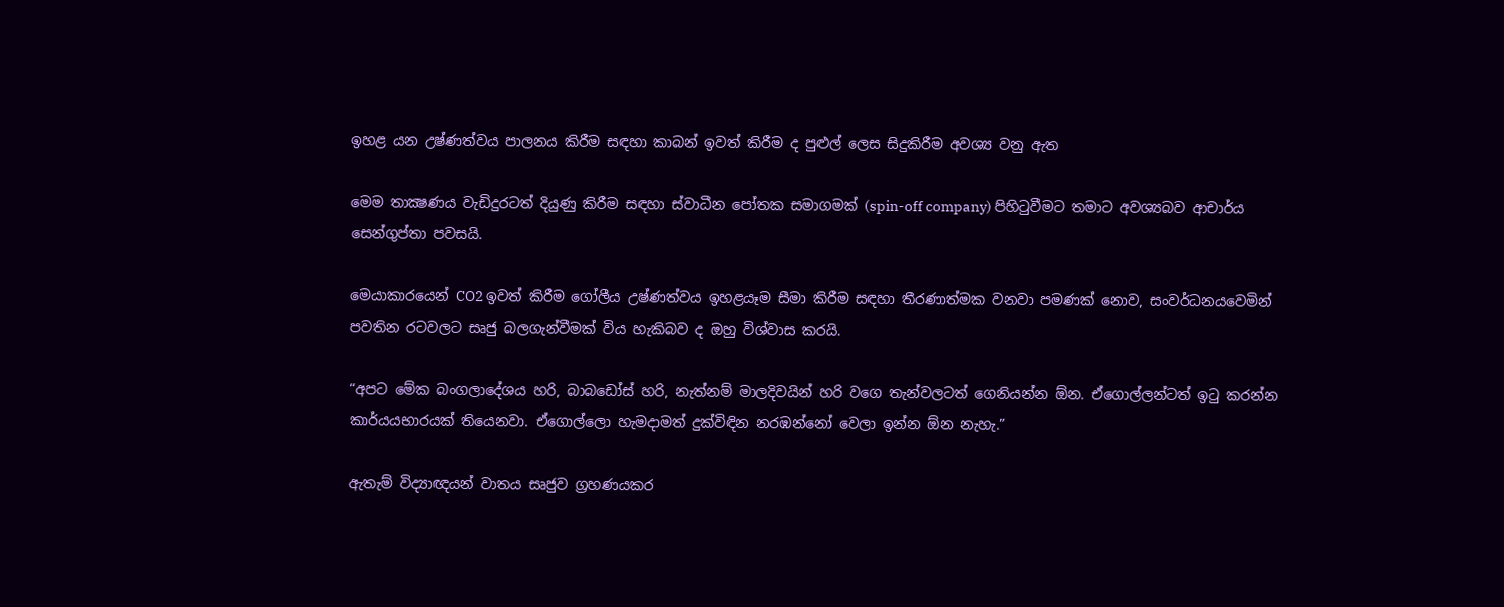ඉහළ යන උෂ්ණත්වය පාලනය කිරීම සඳහා කාබන් ඉවත් කිරීම ද පුළුල් ලෙස සිදුකිරීම අවශ්‍ය වනු ඇත

මෙම තාක්‍ෂණය වැඩිදුරටත් දියුණු කිරීම සඳහා ස්වාධීන පෝතක සමාගමක් (spin-off company) පිහිටුවීමට තමාට අවශ්‍යබව ආචාර්ය සෙන්ගුප්තා පවසයි.

මෙයාකාරයෙන් CO2 ඉවත් කිරීම ගෝලීය උෂ්ණත්වය ඉහළයෑම සීමා කිරීම සඳහා තීරණාත්මක වනවා පමණක් නොව, සංවර්ධනයවෙමින් පවතින රටවලට සෘජු බලගැන්වීමක් විය හැකිබව ද ඔහු විශ්වාස කරයි.

“අපට මේක බංගලාදේශය හරි, බාබඩෝස් හරි, නැත්නම් මාලදිවයින් හරි වගෙ තැන්වලටත් ගෙනියන්න ඕන. ඒගොල්ලන්ටත් ඉටු කරන්න කාර්යයභාරයක් තියෙනවා. ඒගොල්ලො හැමදාමත් දුක්විඳින නරඹන්නෝ වෙලා ඉන්න ඕන නැහැ.”

ඇතැම් විද්‍යාඥයන් වාතය සෘජුව ග්‍රහණයකර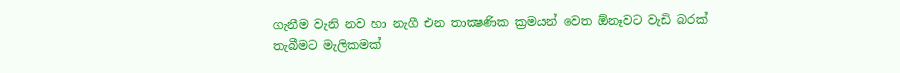ගැනීම වැනි නව හා නැගී එන තාක්‍ෂණික ක්‍රමයන් වෙත ඕනෑවට වැඩි බරක් තැබීමට මැලිකමක්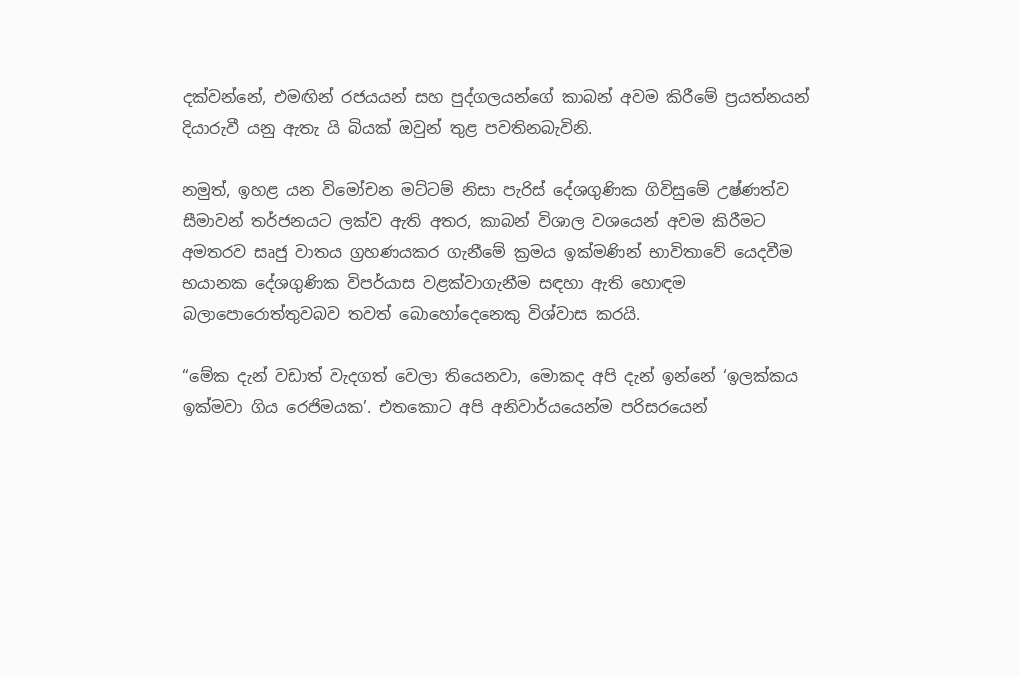දක්වන්නේ, එමඟින් රජයයන් සහ පුද්ගලයන්ගේ කාබන් අවම කිරීමේ ප්‍රයත්නයන් දියාරුවී යනු ඇතැ යි බියක් ඔවුන් තුළ පවතිනබැවිනි.

නමුත්, ඉහළ යන විමෝචන මට්ටම් නිසා පැරිස් දේශගුණික ගිවිසුමේ උෂ්ණත්ව සීමාවන් තර්ජනයට ලක්ව ඇති අතර, කාබන් විශාල වශයෙන් අවම කිරීමට අමතරව සෘජු වාතය ග්‍රහණයකර ගැනීමේ ක්‍රමය ඉක්මණින් භාවිතාවේ යෙදවීම භයානක දේශගුණික විපර්යාස වළක්වාගැනීම සඳහා ඇති හොඳම බලාපොරොත්තුවබව තවත් බොහෝදෙනෙකු විශ්වාස කරයි.

“මේක දැන් වඩාත් වැදගත් වෙලා තියෙනවා, මොකද අපි දැන් ඉන්නේ ‘ඉලක්කය ඉක්මවා ගිය රෙජිමයක’. එතකොට අපි අනිවාර්යයෙන්ම පරිසරයෙන්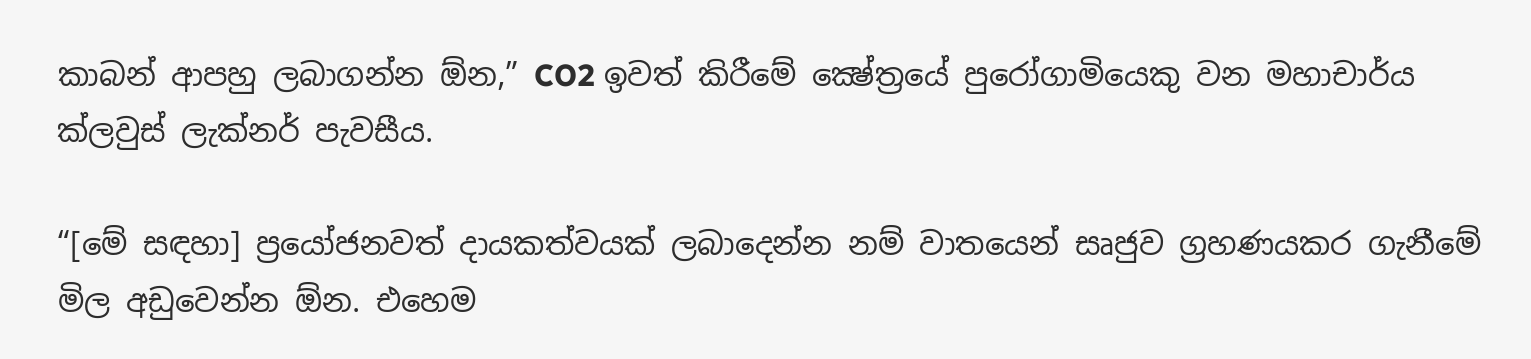කාබන් ආපහු ලබාගන්න ඕන,” CO2 ඉවත් කිරීමේ ක්‍ෂේත්‍රයේ පුරෝගාමියෙකු වන මහාචාර්ය ක්ලවුස් ලැක්නර් පැවසීය.

“[මේ සඳහා] ප්‍රයෝජනවත් දායකත්වයක් ලබාදෙන්න නම් වාතයෙන් සෘජුව ග්‍රහණයකර ගැනීමේ මිල අඩුවෙන්න ඕන. එහෙම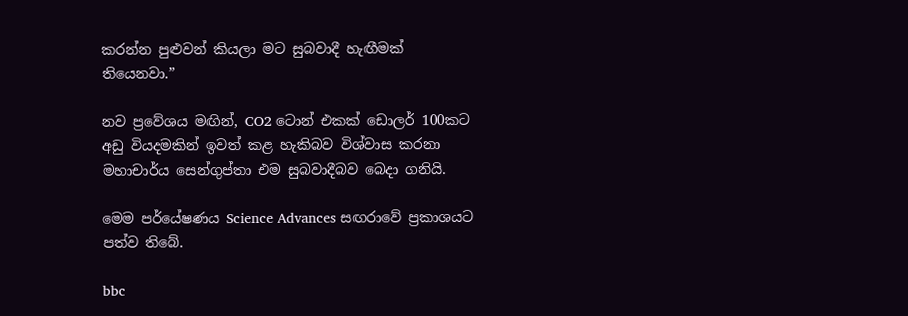කරන්න පුළුවන් කියලා මට සුබවාදී හැඟීමක් තියෙනවා.”

නව ප්‍රවේශය මඟින්, CO2 ටොන් එකක් ඩොලර් 100කට අඩු වියදමකින් ඉවත් කළ හැකිබව විශ්වාස කරනා මහාචාර්ය සෙන්ගුප්තා එම සුබවාදීබව බෙදා ගනියි.

මෙම පර්යේෂණය Science Advances සඟරාවේ ප්‍රකාශයට පත්ව තිබේ.

bbc